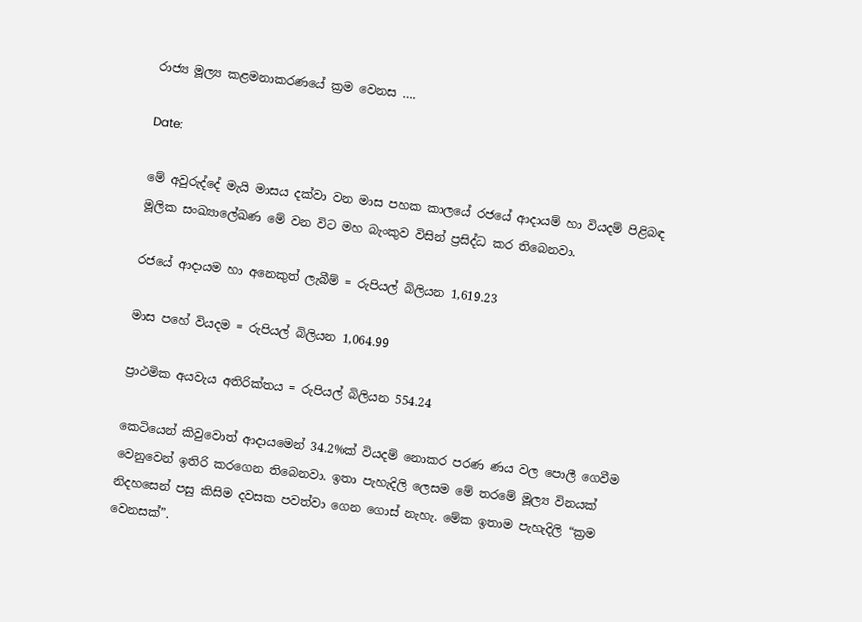රාජ්‍ය මූල්‍ය කළමනාකරණයේ ක්‍රම වෙනස ….

Date:

මේ අවුරුද්දේ මැයි මාසය දක්වා වන මාස පහක කාලයේ රජයේ ආදායම් හා වියදම් පිළිබඳ මූලික සංඛ්‍යාලේඛණ මේ වන විට මහ බැංකුව විසින් ප්‍රසිද්ධ කර තිබෙනවා.

රජයේ ආදායම හා අනෙකුත් ලැබීම් = රුපියල් බිලියන 1,619.23

මාස පහේ වියදම = රුපියල් බිලියන 1,064.99

ප්‍රාථමික අයවැය අතිරික්තය = රුපියල් බිලියන 554.24

කෙටියෙන් කිවුවොත් ආදායමෙන් 34.2%ක් වියදම් නොකර පරණ ණය වල පොලී ගෙවීම වෙනුවෙන් ඉතිරි කරගෙන තිබෙනවා. ඉතා පැහැදිලි ලෙසම මේ තරමේ මූල්‍ය විනයක් නිදහසෙන් පසු කිසිම දවසක පවත්වා ගෙන ගොස් නැහැ. මේක ඉතාම පැහැදිලි “ක්‍රම වෙනසක්”.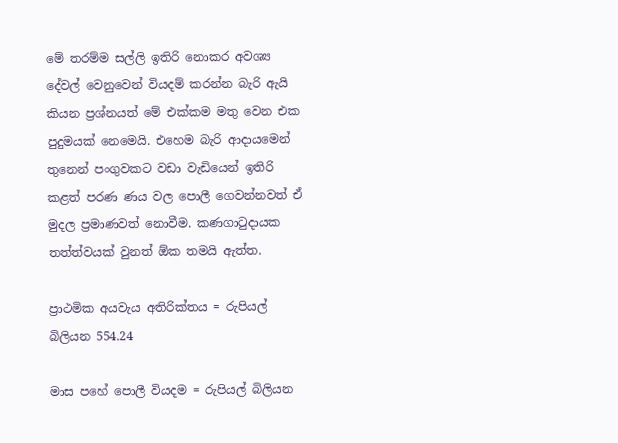මේ තරම්ම සල්ලි ඉතිරි නොකර අවශ්‍ය දේවල් වෙනුවෙන් වියදම් කරන්න බැරි ඇයි කියන ප්‍රශ්නයත් මේ එක්කම මතු වෙන එක පුදුමයක් නෙමෙයි. එහෙම බැරි ආදායමෙන් තුනෙන් පංගුවකට වඩා වැඩියෙන් ඉතිරි කළත් පරණ ණය වල පොලී ගෙවන්නවත් ඒ මුදල ප්‍රමාණවත් නොවීම. කණගාටුදායක තත්ත්වයක් වුනත් ඕක තමයි ඇත්ත.

ප්‍රාථමික අයවැය අතිරික්තය = රුපියල් බිලියන 554.24

මාස පහේ පොලී වියදම = රුපියල් බිලියන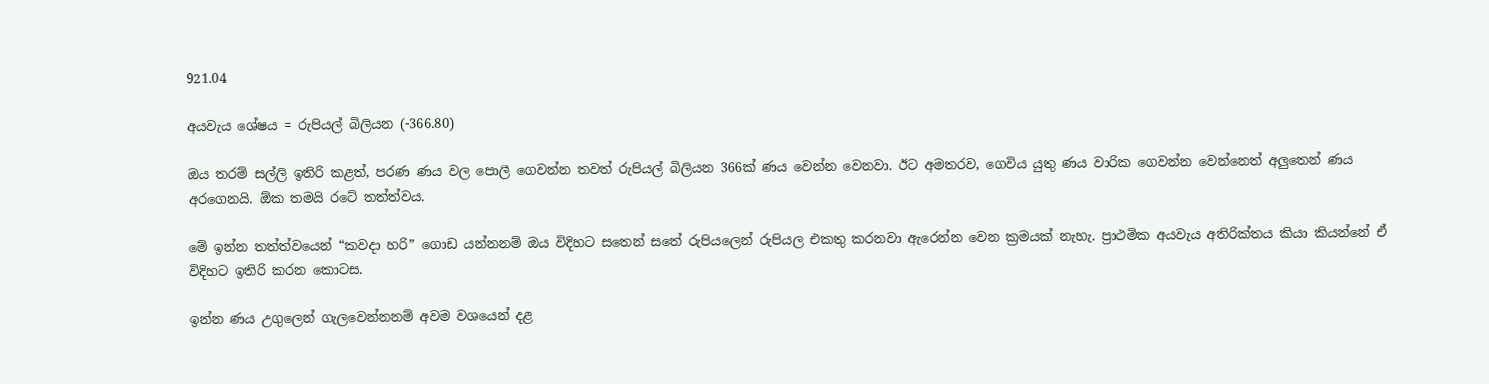921.04

අයවැය ශේෂය = රුපියල් බිලියන (-366.80)

ඔය තරම් සල්ලි ඉතිරි කළත්, පරණ ණය වල පොලී ගෙවන්න තවත් රුපියල් බිලියන 366ක් ණය වෙන්න වෙනවා. ඊට අමතරව, ගෙවිය යුතු ණය වාරික ගෙවන්න වෙන්නෙත් අලුතෙන් ණය අරගෙනයි. ඕක තමයි රටේ තත්ත්වය.

මේ ඉන්න තත්ත්වයෙන් “කවදා හරි” ගොඩ යන්නනම් ඔය විදිහට සතෙන් සතේ රුපියලෙන් රුපියල එකතු කරනවා ඇරෙන්න වෙන ක්‍රමයක් නැහැ. ප්‍රාථමික අයවැය අතිරික්තය කියා කියන්නේ ඒ විදිහට ඉතිරි කරන කොටස.

ඉන්න ණය උගුලෙන් ගැලවෙන්නනම් අවම වශයෙන් දළ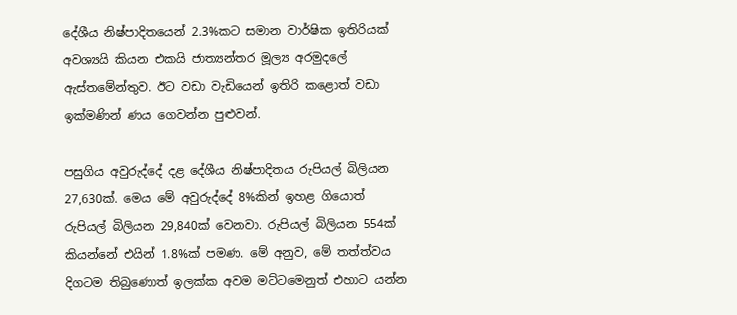දේශීය නිෂ්පාදිතයෙන් 2.3%කට සමාන වාර්ෂික ඉතිරියක් අවශ්‍යයි කියන එකයි ජාත්‍යන්තර මූල්‍ය අරමුදලේ ඇස්තමේන්තුව. ඊට වඩා වැඩියෙන් ඉතිරි කළොත් වඩා ඉක්මණින් ණය ගෙවන්න පුළුවන්.

පසුගිය අවුරුද්දේ දළ දේශීය නිෂ්පාදිතය රුපියල් බිලියන 27,630ක්. මෙය මේ අවුරුද්දේ 8%කින් ඉහළ ගියොත් රුපියල් බිලියන 29,840ක් වෙනවා. රුපියල් බිලියන 554ක් කියන්නේ එයින් 1.8%ක් පමණ. මේ අනුව, මේ තත්ත්වය දිගටම තිබුණොත් ඉලක්ක අවම මට්ටමෙනුත් එහාට යන්න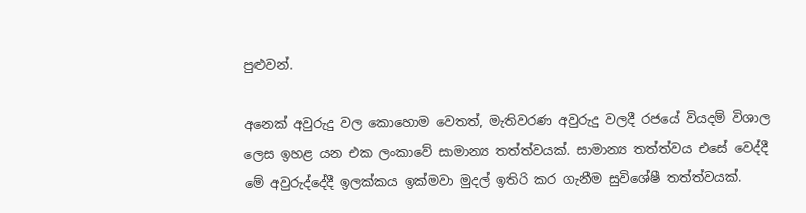පුළුවන්.

අනෙක් අවුරුදු වල කොහොම වෙතත්, මැතිවරණ අවුරුදු වලදී රජයේ වියදම් විශාල ලෙස ඉහළ යන එක ලංකාවේ සාමාන්‍ය තත්ත්වයක්. සාමාන්‍ය තත්ත්වය එසේ වෙද්දී මේ අවුරුද්දේදී ඉලක්කය ඉක්මවා මුදල් ඉතිරි කර ගැනීම සුවිශේෂී තත්ත්වයක්.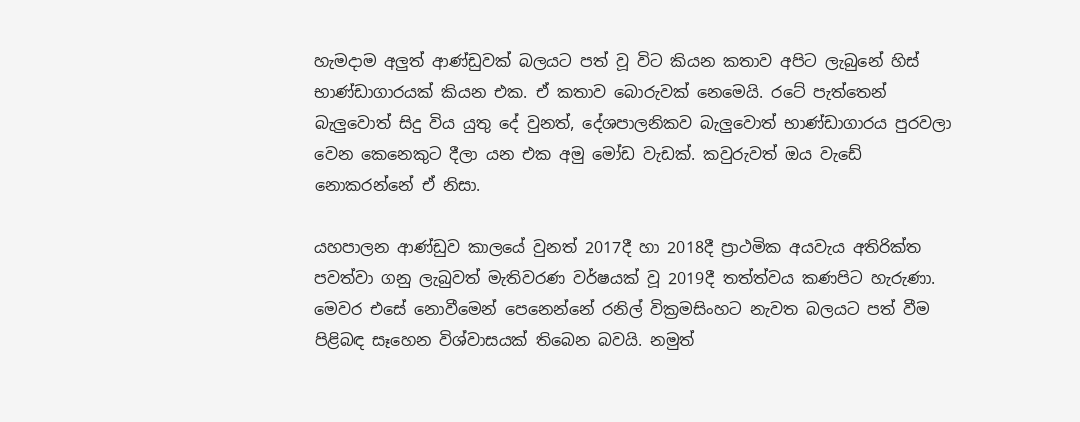හැමදාම අලුත් ආණ්ඩුවක් බලයට පත් වූ විට කියන කතාව අපිට ලැබුනේ හිස් භාණ්ඩාගාරයක් කියන එක. ඒ කතාව බොරුවක් නෙමෙයි. රටේ පැත්තෙන් බැලුවොත් සිදු විය යුතු දේ වුනත්, දේශපාලනිකව බැලුවොත් භාණ්ඩාගාරය පුරවලා වෙන කෙනෙකුට දීලා යන එක අමු මෝඩ වැඩක්. කවුරුවත් ඔය වැඩේ නොකරන්නේ ඒ නිසා.

යහපාලන ආණ්ඩුව කාලයේ වුනත් 2017දී හා 2018දී ප්‍රාථමික අයවැය අතිරික්ත පවත්වා ගනු ලැබුවත් මැතිවරණ වර්ෂයක් වූ 2019දී තත්ත්වය කණපිට හැරුණා. මෙවර එසේ නොවීමෙන් පෙනෙන්නේ රනිල් වික්‍රමසිංහට නැවත බලයට පත් වීම පිළිබඳ සෑහෙන විශ්වාසයක් තිබෙන බවයි. නමුත්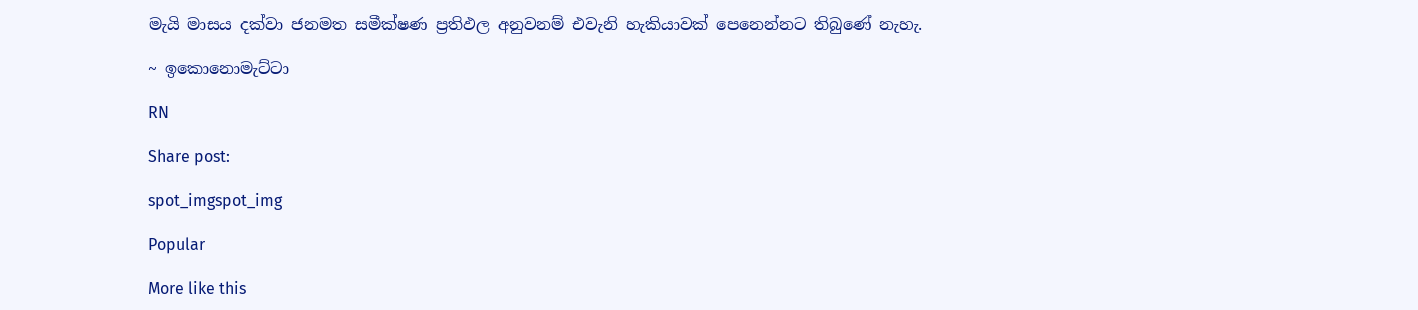මැයි මාසය දක්වා ජනමත සමීක්ෂණ ප්‍රතිඵල අනුවනම් එවැනි හැකියාවක් පෙනෙන්නට තිබුණේ නැහැ.

~ ඉකොනොමැට්ටා

RN

Share post:

spot_imgspot_img

Popular

More like this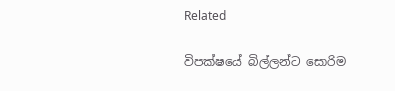Related

විපක්ෂයේ බිල්ලන්ට සොරිම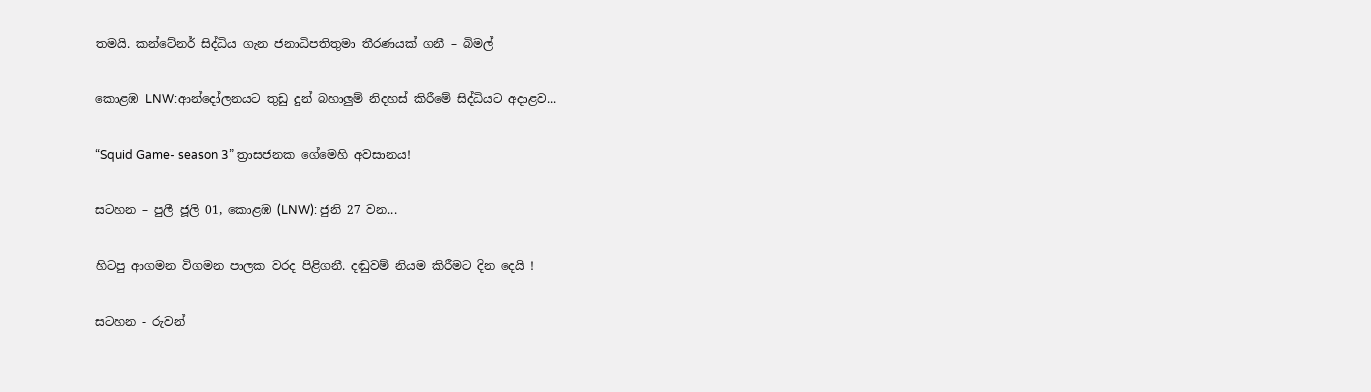තමයි. කන්ටේනර් සිද්ධිය ගැන ජනාධිපතිතුමා තීරණයක් ගනී – බිමල්

කොළඹ LNW:ආන්දෝලනයට තුඩු දුන් බහාලුම් නිදහස් කිරීමේ සිද්ධියට අදාළව...

“Squid Game- season 3” ත්‍රාසජනක ගේමෙහි අවසානය!

සටහන – පුලී ජූලි 01, කොළඹ (LNW): ජුනි 27 වන...

හිටපු ආගමන විගමන පාලක වරද පිළිගනී. දඬුවම් නියම කිරීමට දින දෙයි !

සටහන - රුවන්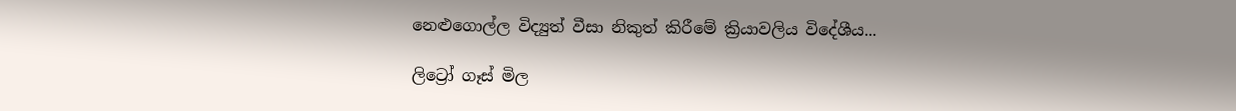නෙළුගොල්ල විද්‍යුත් වීසා නිකුත් කිරීමේ ක්‍රියාවලිය විදේශීය...

ලිට්‍රෝ ගෑස් මිල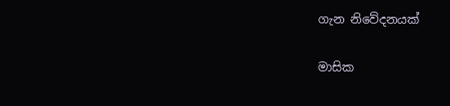ගැන නිවේදනයක්

මාසික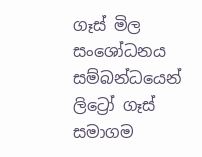ගෑස් මිල සංශෝධනය සම්බන්ධයෙන් ලිට්‍රෝ ගෑස් සමාගම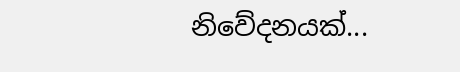නිවේදනයක්...